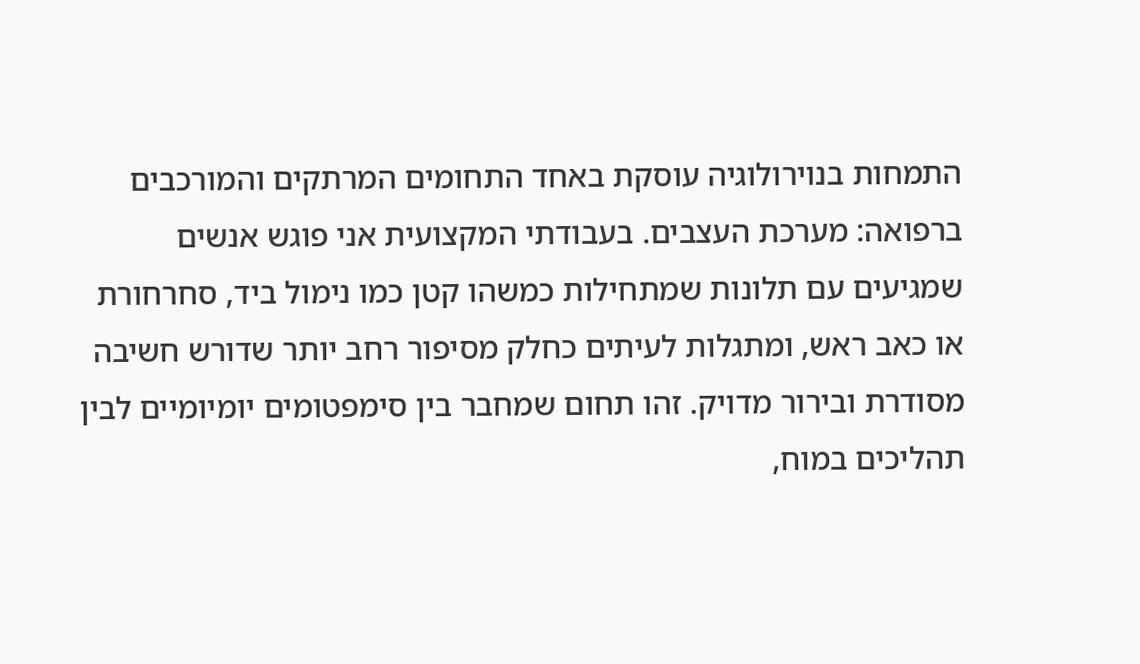התמחות בנוירולוגיה עוסקת באחד התחומים המרתקים והמורכבים ברפואה: מערכת העצבים. בעבודתי המקצועית אני פוגש אנשים שמגיעים עם תלונות שמתחילות כמשהו קטן כמו נימול ביד, סחרחורת או כאב ראש, ומתגלות לעיתים כחלק מסיפור רחב יותר שדורש חשיבה מסודרת ובירור מדויק. זהו תחום שמחבר בין סימפטומים יומיומיים לבין תהליכים במוח,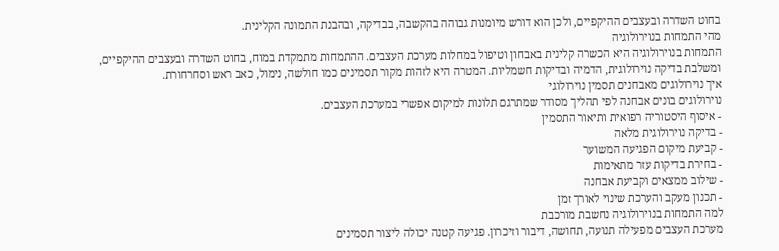בחוט השדרה ובעצבים ההיקפיים, ולכן הוא דורש מיומנות גבוהה בהקשבה, בבדיקה, ובהבנת התמונה הקלינית.
מהי התמחות בנוירולוגיה
התמחות בנוירולוגיה היא הכשרה קלינית באבחון וטיפול במחלות מערכת העצבים. ההתמחות מתמקדת במוח, בחוט השדרה ובעצבים ההיקפיים, ומשלבת בדיקה נוירולוגית, הדמיה ובדיקות חשמליות. המטרה היא לזהות מקור תסמינים כמו חולשה, נימול, כאב ראש וסחרחורת.
איך נוירולוגים מאבחנים תסמין נוירולוגי
נוירולוגים בונים אבחנה לפי תהליך מסודר שמתרגם תלונות למיקום אפשרי במערכת העצבים.
- איסוף היסטוריה רפואית ותיאור התסמין
- בדיקה נוירולוגית מלאה
- קביעת מיקום הפגיעה המשוער
- בחירת בדיקות עזר מתאימות
- שילוב ממצאים וקביעת אבחנה
- תכנון מעקב והערכת שינוי לאורך זמן
למה התמחות בנוירולוגיה נחשבת מורכבת
מערכת העצבים מפעילה תנועה, תחושה, דיבור וזיכרון. פגיעה קטנה יכולה ליצור תסמינים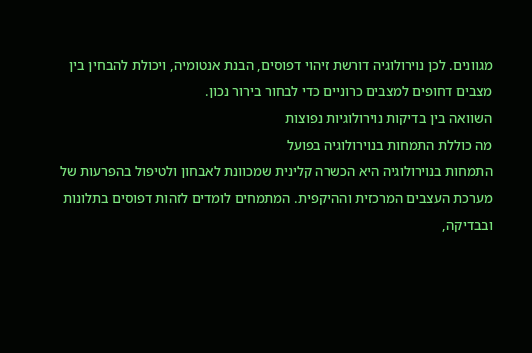מגוונים. לכן נוירולוגיה דורשת זיהוי דפוסים, הבנת אנטומיה, ויכולת להבחין בין מצבים דחופים למצבים כרוניים כדי לבחור בירור נכון.
השוואה בין בדיקות נוירולוגיות נפוצות
מה כוללת התמחות בנוירולוגיה בפועל
התמחות בנוירולוגיה היא הכשרה קלינית שמכוונת לאבחון ולטיפול בהפרעות של מערכת העצבים המרכזית וההיקפית. המתמחים לומדים לזהות דפוסים בתלונות ובבדיקה,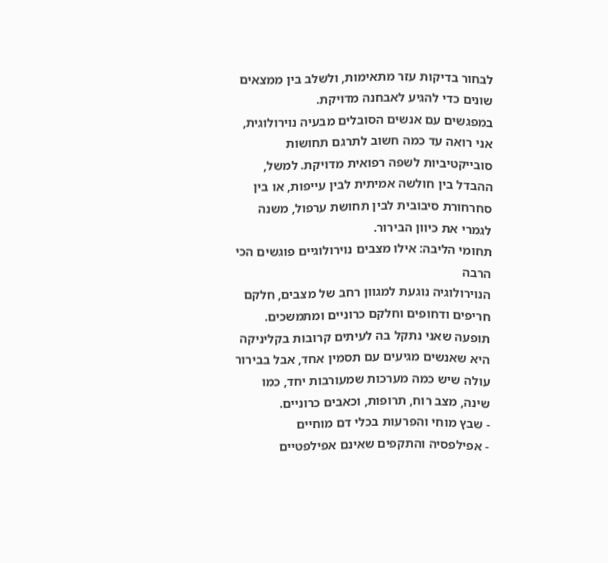לבחור בדיקות עזר מתאימות, ולשלב בין ממצאים שונים כדי להגיע לאבחנה מדויקת.
במפגשים עם אנשים הסובלים מבעיה נוירולוגית, אני רואה עד כמה חשוב לתרגם תחושות סובייקטיביות לשפה רפואית מדויקת. למשל, ההבדל בין חולשה אמיתית לבין עייפות, או בין סחרחורת סיבובית לבין תחושת ערפול, משנה לגמרי את כיוון הבירור.
תחומי הליבה: אילו מצבים נוירולוגיים פוגשים הכי הרבה
הנוירולוגיה נוגעת למגוון רחב של מצבים, חלקם חריפים ודחופים וחלקם כרוניים ומתמשכים. תופעה שאני נתקל בה לעיתים קרובות בקליניקה היא שאנשים מגיעים עם תסמין אחד, אבל בבירור עולה שיש כמה מערכות שמעורבות יחד, כמו שינה, מצב רוח, תרופות, וכאבים כרוניים.
- שבץ מוחי והפרעות בכלי דם מוחיים
- אפילפסיה והתקפים שאינם אפילפטיים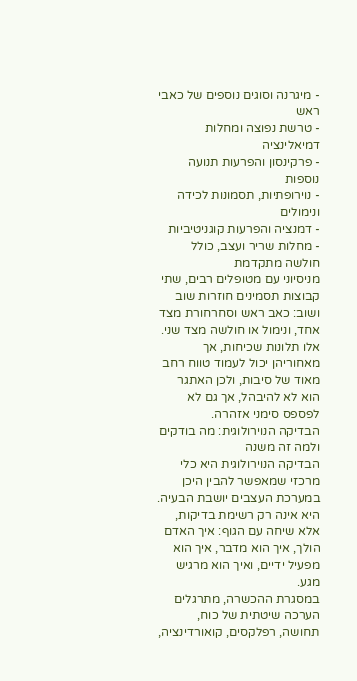- מיגרנה וסוגים נוספים של כאבי ראש
- טרשת נפוצה ומחלות דמיאלינציה
- פרקינסון והפרעות תנועה נוספות
- נוירופתיות, תסמונות לכידה ונימולים
- דמנציה והפרעות קוגניטיביות
- מחלות שריר ועצב, כולל חולשה מתקדמת
מניסיוני עם מטופלים רבים, שתי קבוצות תסמינים חוזרות שוב ושוב: כאב ראש וסחרחורת מצד אחד, ונימול או חולשה מצד שני. אלו תלונות שכיחות, אך מאחוריהן יכול לעמוד טווח רחב מאוד של סיבות, ולכן האתגר הוא לא להיבהל, אך גם לא לפספס סימני אזהרה.
הבדיקה הנוירולוגית: מה בודקים ולמה זה משנה
הבדיקה הנוירולוגית היא כלי מרכזי שמאפשר להבין היכן במערכת העצבים יושבת הבעיה. היא אינה רק רשימת בדיקות, אלא שיחה עם הגוף: איך האדם הולך, איך הוא מדבר, איך הוא מפעיל ידיים, ואיך הוא מרגיש מגע.
במסגרת ההכשרה, מתרגלים הערכה שיטתית של כוח, תחושה, רפלקסים, קואורדינציה,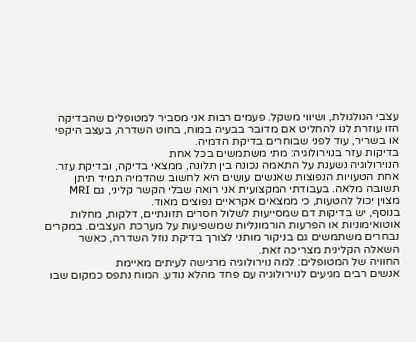עצבי הגולגולת, ושיווי משקל. פעמים רבות אני מסביר למטופלים שהבדיקה הזו עוזרת לנו להחליט אם מדובר בבעיה במוח, בחוט השדרה, בעצב היקפי או בשריר, עוד לפני שבוחרים בדיקת הדמיה.
בדיקות עזר בנוירולוגיה: מתי משתמשים בכל אחת
הנוירולוגיה נשענת על התאמה נכונה בין תלונה, ממצאי בדיקה, ובדיקת עזר. אחת הטעויות הנפוצות שאנשים עושים היא לחשוב שהדמיה תמיד תיתן תשובה מלאה. בעבודתי המקצועית אני רואה שבלי הקשר קליני, גם MRI מצוין יכול להטעות, כי ממצאים אקראיים נפוצים מאוד.
בנוסף, יש בדיקות דם שמסייעות לשלול חסרים תזונתיים, דלקות, מחלות אוטואימוניות או הפרעות הורמונליות שמשפיעות על מערכת העצבים. במקרים נבחרים משתמשים גם בניקור מותני לצורך בדיקת נוזל השדרה, כאשר השאלה הקלינית מצריכה זאת.
החוויה של המטופלים: למה נוירולוגיה מרגישה לעיתים מאיימת
אנשים רבים מגיעים לנוירולוגיה עם פחד מהלא נודע. המוח נתפס כמקום שבו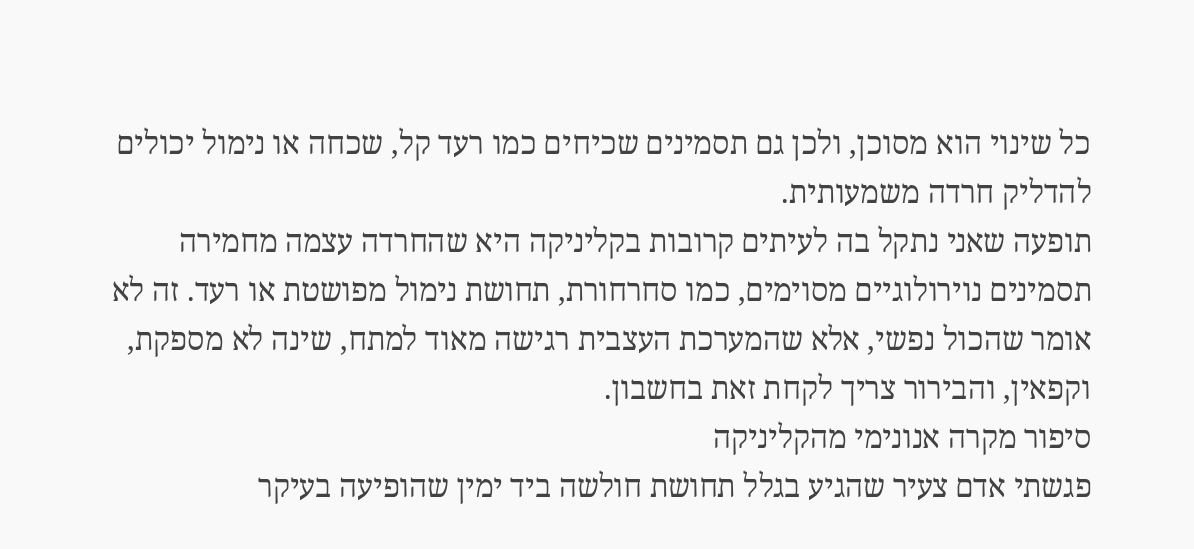כל שינוי הוא מסוכן, ולכן גם תסמינים שכיחים כמו רעד קל, שכחה או נימול יכולים להדליק חרדה משמעותית.
תופעה שאני נתקל בה לעיתים קרובות בקליניקה היא שהחרדה עצמה מחמירה תסמינים נוירולוגיים מסוימים, כמו סחרחורת, תחושת נימול מפושטת או רעד. זה לא אומר שהכול נפשי, אלא שהמערכת העצבית רגישה מאוד למתח, שינה לא מספקת, וקפאין, והבירור צריך לקחת זאת בחשבון.
סיפור מקרה אנונימי מהקליניקה
פגשתי אדם צעיר שהגיע בגלל תחושת חולשה ביד ימין שהופיעה בעיקר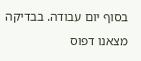בסוף יום עבודה. בבדיקה מצאנו דפוס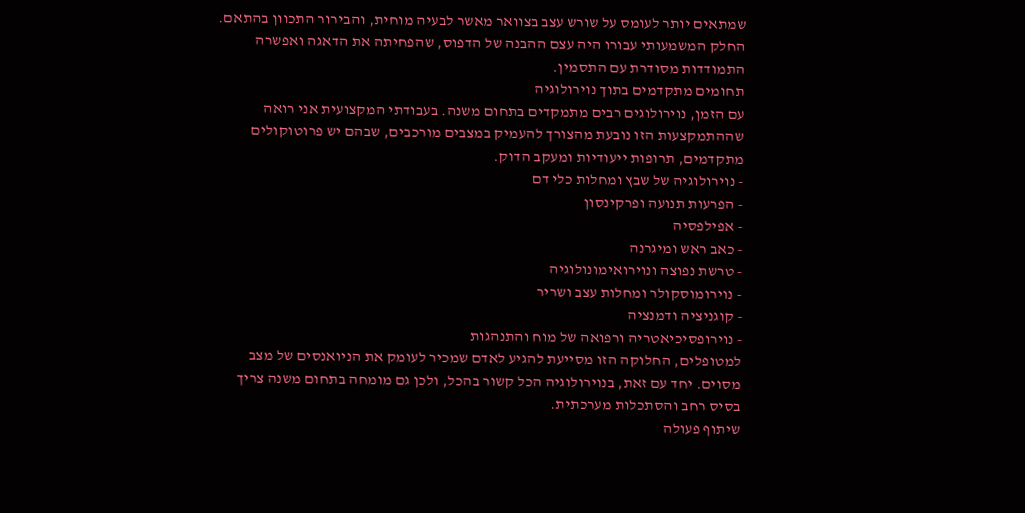שמתאים יותר לעומס על שורש עצב בצוואר מאשר לבעיה מוחית, והבירור התכוון בהתאם. החלק המשמעותי עבורו היה עצם ההבנה של הדפוס, שהפחיתה את הדאגה ואפשרה התמודדות מסודרת עם התסמין.
תחומים מתקדמים בתוך נוירולוגיה
עם הזמן, נוירולוגים רבים מתמקדים בתחום משנה. בעבודתי המקצועית אני רואה שההתמקצעות הזו נובעת מהצורך להעמיק במצבים מורכבים, שבהם יש פרוטוקולים מתקדמים, תרופות ייעודיות ומעקב הדוק.
- נוירולוגיה של שבץ ומחלות כלי דם
- הפרעות תנועה ופרקינסון
- אפילפסיה
- כאב ראש ומיגרנה
- טרשת נפוצה ונוירואימונולוגיה
- נוירומוסקולר ומחלות עצב ושריר
- קוגניציה ודמנציה
- נוירופסיכיאטריה ורפואה של מוח והתנהגות
למטופלים, החלוקה הזו מסייעת להגיע לאדם שמכיר לעומק את הניואנסים של מצב מסוים. יחד עם זאת, בנוירולוגיה הכל קשור בהכל, ולכן גם מומחה בתחום משנה צריך בסיס רחב והסתכלות מערכתית.
שיתוף פעולה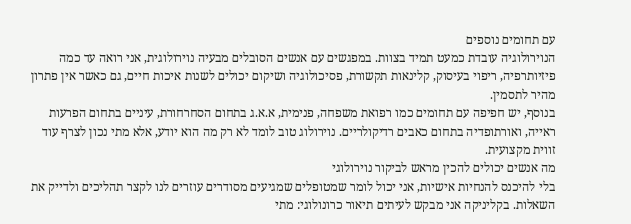עם תחומים נוספים
הנוירולוגיה עובדת כמעט תמיד בצוות. במפגשים עם אנשים הסובלים מבעיה נוירולוגית, אני רואה עד כמה פיזיותרפיה, ריפוי בעיסוק, קלינאות תקשורת, פסיכולוגיה ושיקום יכולים לשנות איכות חיים, גם כאשר אין פתרון מהיר לתסמין.
בנוסף, יש חפיפה עם תחומים כמו רפואת משפחה, פנימית, א.א.ג בתחום הסחרחורת, עיניים בתחום הפרעות ראייה, ואורתופדיה בתחום כאבים רדיקולריים. נוירולוג טוב לומד לא רק מה הוא יודע, אלא מתי נכון לצרף עוד זווית מקצועית.
מה אנשים יכולים להכין מראש לביקור נוירולוגי
בלי להיכנס להנחיות אישיות, אני יכול לומר שמטופלים שמגיעים מסודרים עוזרים לנו לקצר תהליכים ולדייק את השאלות. בקליניקה אני מבקש לעיתים תיאור כרונולוגי: מתי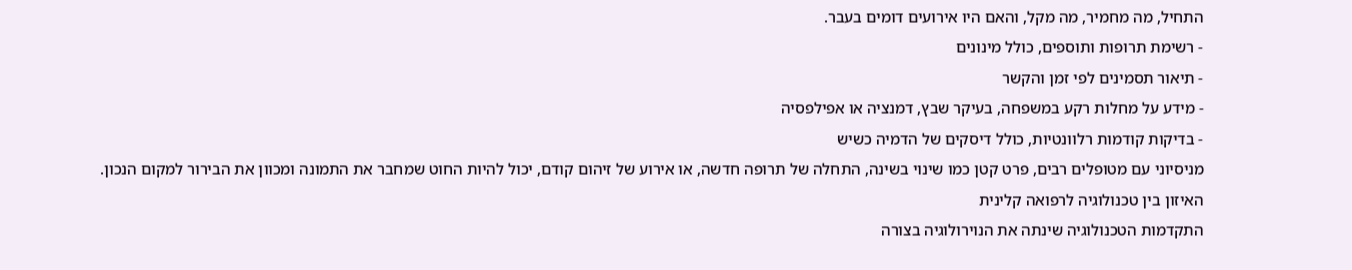התחיל, מה מחמיר, מה מקל, והאם היו אירועים דומים בעבר.
- רשימת תרופות ותוספים, כולל מינונים
- תיאור תסמינים לפי זמן והקשר
- מידע על מחלות רקע במשפחה, בעיקר שבץ, דמנציה או אפילפסיה
- בדיקות קודמות רלוונטיות, כולל דיסקים של הדמיה כשיש
מניסיוני עם מטופלים רבים, פרט קטן כמו שינוי בשינה, התחלה של תרופה חדשה, או אירוע של זיהום קודם, יכול להיות החוט שמחבר את התמונה ומכוון את הבירור למקום הנכון.
האיזון בין טכנולוגיה לרפואה קלינית
התקדמות הטכנולוגיה שינתה את הנוירולוגיה בצורה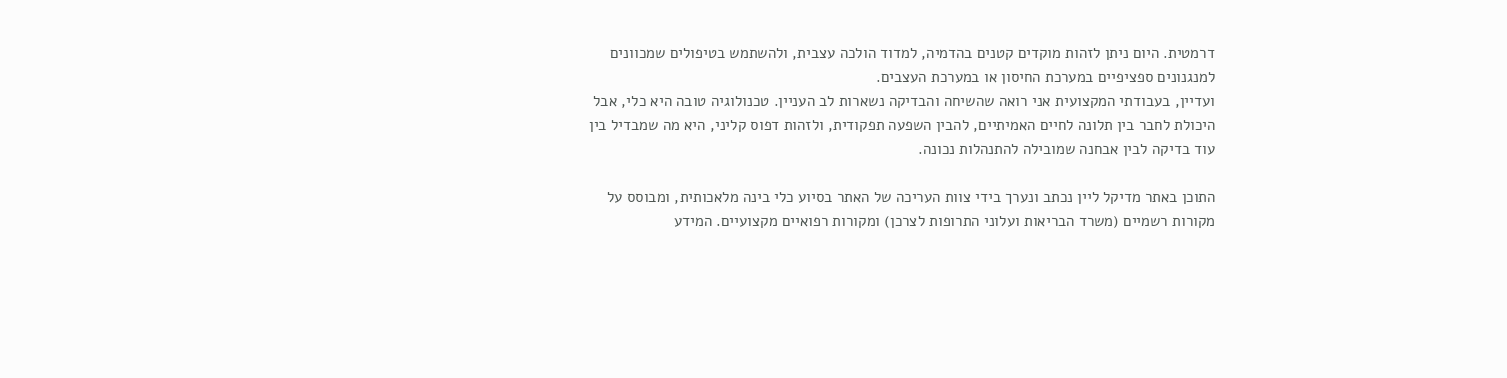דרמטית. היום ניתן לזהות מוקדים קטנים בהדמיה, למדוד הולכה עצבית, ולהשתמש בטיפולים שמכוונים למנגנונים ספציפיים במערכת החיסון או במערכת העצבים.
ועדיין, בעבודתי המקצועית אני רואה שהשיחה והבדיקה נשארות לב העניין. טכנולוגיה טובה היא כלי, אבל היכולת לחבר בין תלונה לחיים האמיתיים, להבין השפעה תפקודית, ולזהות דפוס קליני, היא מה שמבדיל בין עוד בדיקה לבין אבחנה שמובילה להתנהלות נכונה.

התוכן באתר מדיקל ליין נכתב ונערך בידי צוות העריכה של האתר בסיוע כלי בינה מלאכותית, ומבוסס על מקורות רשמיים (משרד הבריאות ועלוני התרופות לצרכן) ומקורות רפואיים מקצועיים. המידע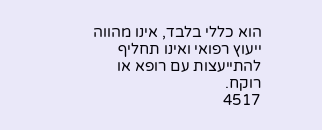הוא כללי בלבד, אינו מהווה ייעוץ רפואי ואינו תחליף להתייעצות עם רופא או רוקח.
4517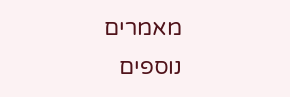מאמרים נוספים